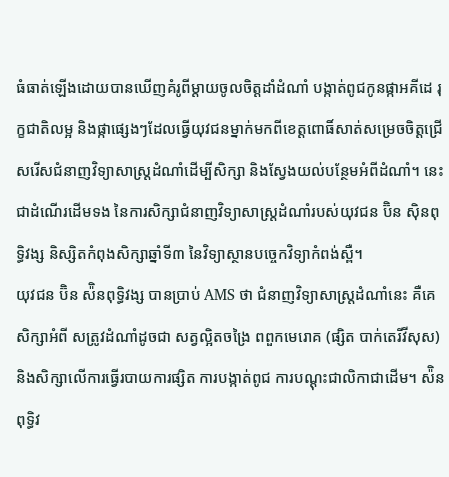ធំធាត់ឡើងដោយបានឃើញគំរូពីម្ដាយចូលចិត្តដាំដំណាំ បង្កាត់ពូជកូនផ្កាអគីដេ រុក្ខជាតិលម្អ និងផ្កាផ្សេងៗដែលធ្វើយុវជនម្នាក់មកពីខេត្តពោធិ៍សាត់សម្រេចចិត្តជ្រើសរើសជំនាញវិទ្យាសាស្ត្រដំណាំដើម្បីសិក្សា និងស្វែងយល់បន្ថែមអំពីដំណាំ។ នេះជាដំណើរដើមទង នៃការសិក្សាជំនាញវិទ្យាសាស្ត្រដំណាំរបស់យុវជន ប៊ិន ស៊ិនពុទ្ធិវង្ស និស្សិតកំពុងសិក្សាឆ្នាំទី៣ នៃវិទ្យាស្ថានបច្ចេកវិទ្យាកំពង់ស្ពឺ។
យុវជន ប៊ិន ស៉ិនពុទ្ធិវង្ស បានប្រាប់ AMS ថា ជំនាញវិទ្យាសាស្ត្រដំណាំនេះ គឺគេសិក្សាអំពី សត្រូវដំណាំដូចជា សត្វល្អិតចង្រៃ ពពួកមេរោគ (ផ្សិត បាក់តេរីវីសុស) និងសិក្សាលើការធ្វើរបាយការផ្សិត ការបង្កាត់ពូជ ការបណ្ដុះជាលិកាជាដើម។ ស៉ិនពុទ្ធិវ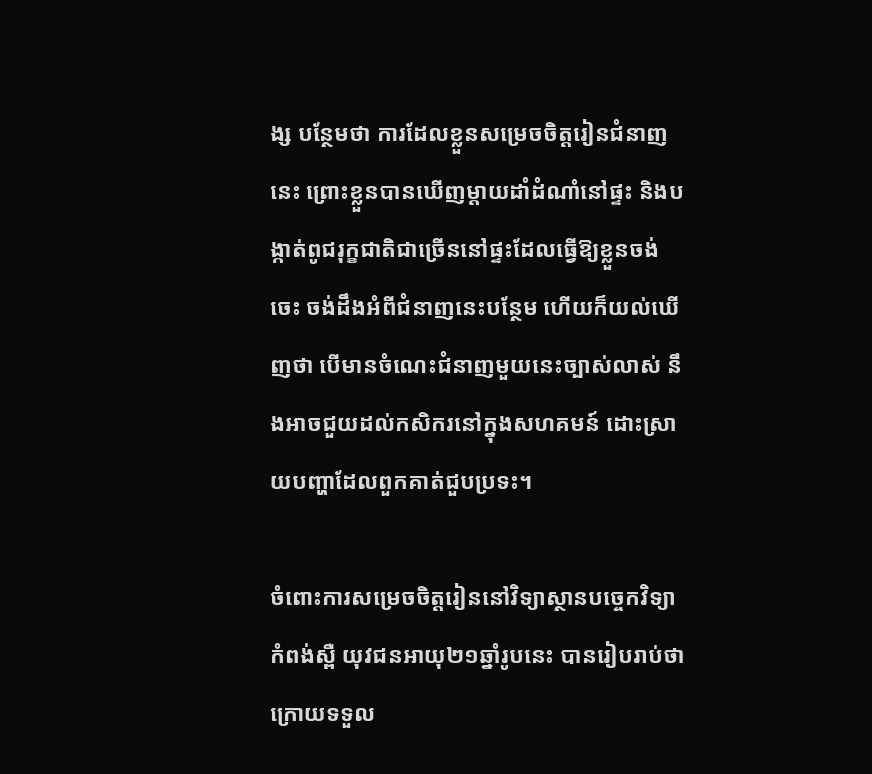ង្ស បន្ថែមថា ការដែលខ្លួនសម្រេចចិត្តរៀនជំនាញនេះ ព្រោះខ្លួនបានឃើញម្ដាយដាំដំណាំនៅផ្ទះ និងបង្កាត់ពូជរុក្ខជាតិជាច្រើននៅផ្ទះដែលធ្វើឱ្យខ្លួនចង់ចេះ ចង់ដឹងអំពីជំនាញនេះបន្ថែម ហើយក៏យល់ឃើញថា បើមានចំណេះជំនាញមួយនេះច្បាស់លាស់ នឹងអាចជួយដល់កសិករនៅក្នុងសហគមន៍ ដោះស្រាយបញ្ហាដែលពួកគាត់ជួបប្រទះ។

ចំពោះការសម្រេចចិត្តរៀននៅវិទ្យាស្ថានបច្ចេកវិទ្យាកំពង់ស្ពឺ យុវជនអាយុ២១ឆ្នាំរូបនេះ បានរៀបរាប់ថា ក្រោយទទួល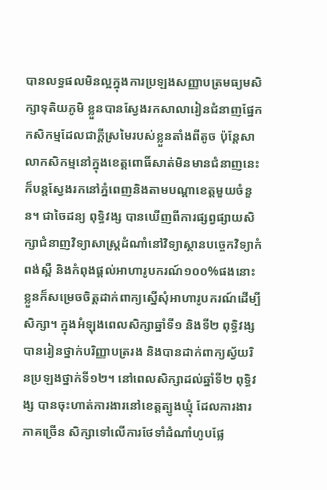បានលទ្ធផលមិនល្អក្នុងការប្រឡងសញ្ញាបត្រមធ្យមសិក្សាទុតិយភូមិ ខ្លួនបានស្វែងរកសាលារៀនជំនាញផ្នែកកសិកម្មដែលជាក្ដីស្រមៃរបស់ខ្លួនតាំងពីតូច ប៉ុន្តែសាលាកសិកម្មនៅក្នុងខេត្តពោធិ៍សាត់មិនមានជំនាញនេះ ក៏បន្តស្វែងរកនៅភ្នំពេញនិងតាមបណ្ដាខេត្តមួយចំនួន។ ជាចៃដន្យ ពុទ្ធិវង្ស បានឃើញពីការផ្សព្វផ្សាយសិក្សាជំនាញវិទ្យាសាស្ត្រដំណាំនៅវិទ្យាស្ថានបច្ចេកវិទ្យាកំពង់ស្ពឺ និងកំពុងផ្ដល់អាហារូបករណ៍១០០%ផងនោះ ខ្លួនក៏សម្រេចចិត្តដាក់ពាក្យស្នើសុំអាហារូបករណ៍ដើម្បីសិក្សា។ ក្នុងអំឡុងពេលសិក្សាឆ្នាំទី១ និងទី២ ពុទ្ធិវង្ស បានរៀនថ្នាក់បរិញ្ញាបត្ររង និងបានដាក់ពាក្យស្វ័យរិនប្រឡងថ្នាក់ទី១២។ នៅពេលសិក្សាដល់ឆ្នាំទី២ ពុទ្ធិវង្ស បានចុះហាត់ការងារនៅខេត្តត្បូងឃ្មុំ ដែលការងារភាគច្រើន សិក្សាទៅលើការថែទាំដំណាំហូបផ្លែ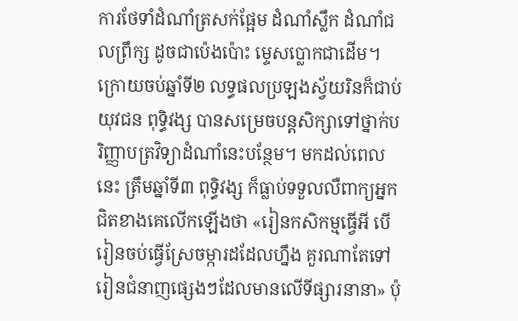ការថែទាំដំណាំត្រសក់ផ្អែម ដំណាំស្លឹក ដំណាំជលព្រឹក្ស ដូចជាប៉េងប៉ោះ ម្ទេសប្លោកជាដើម។
ក្រោយចប់ឆ្នាំទី២ លទ្ធផលប្រឡងស្វ័យរិនក៏ជាប់ យុវជន ពុទ្ធិវង្ស បានសម្រេចបន្តសិក្សាទៅថ្នាក់បរិញ្ញាបត្រវិទ្យាដំណាំនេះបន្ថែម។ មកដល់ពេលនេះ ត្រឹមឆ្នាំទី៣ ពុទ្ធិវង្ស ក៏ធ្លាប់ទទួលលឺពាក្យអ្នកជិតខាងគេលើកឡើងថា «រៀនកសិកម្មធ្វើអី បើរៀនចប់ធ្វើស្រែចម្ការដដែលហ្នឹង គួរណាតែទៅរៀនជំនាញផ្សេងៗដែលមានលើទីផ្សារនានា» ប៉ុ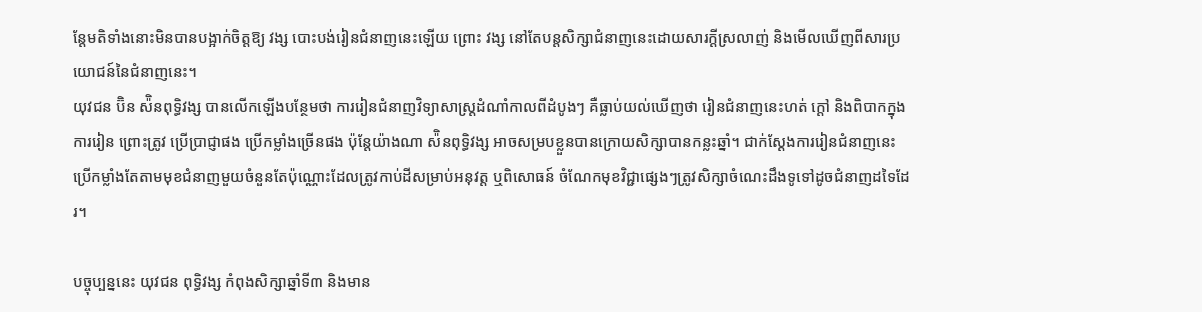ន្តែមតិទាំងនោះមិនបានបង្អាក់ចិត្តឱ្យ វង្ស បោះបង់រៀនជំនាញនេះឡើយ ព្រោះ វង្ស នៅតែបន្តសិក្សាជំនាញនេះដោយសារក្ដីស្រលាញ់ និងមើលឃើញពីសារប្រយោជន៍នៃជំនាញនេះ។
យុវជន ប៊ិន ស៉ិនពុទ្ធិវង្ស បានលើកឡើងបន្ថែមថា ការរៀនជំនាញវិទ្យាសាស្រ្តដំណាំកាលពីដំបូងៗ គឺធ្លាប់យល់ឃើញថា រៀនជំនាញនេះហត់ ក្ដៅ និងពិបាកក្នុងការរៀន ព្រោះត្រូវ ប្រើប្រាជ្ញាផង ប្រើកម្លាំងច្រើនផង ប៉ុន្តែយ៉ាងណា ស៉ិនពុទ្ធិវង្ស អាចសម្របខ្លួនបានក្រោយសិក្សាបានកន្លះឆ្នាំ។ ជាក់ស្ដែងការរៀនជំនាញនេះ ប្រើកម្លាំងតែតាមមុខជំនាញមួយចំនួនតែប៉ុណ្ណោះដែលត្រូវកាប់ដីសម្រាប់អនុវត្ត ឬពិសោធន៍ ចំណែកមុខវិជ្ជាផ្សេងៗត្រូវសិក្សាចំណេះដឹងទូទៅដូចជំនាញដទៃដែរ។

បច្ចុប្បន្ននេះ យុវជន ពុទ្ធិវង្ស កំពុងសិក្សាឆ្នាំទី៣ និងមាន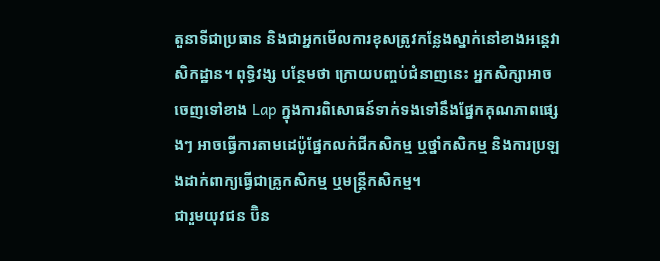តួនាទីជាប្រធាន និងជាអ្នកមើលការខុសត្រូវកន្លែងស្នាក់នៅខាងអន្តេវាសិកដ្ឋាន។ ពុទ្ធិវង្ស បន្ថែមថា ក្រោយបញ្ចប់ជំនាញនេះ អ្នកសិក្សាអាចចេញទៅខាង Lap ក្នុងការពិសោធន៍ទាក់ទងទៅនឹងផ្នែកគុណភាពផ្សេងៗ អាចធ្វើការតាមដេប៉ូផ្នែកលក់ជីកសិកម្ម ឬថ្នាំកសិកម្ម និងការប្រឡងដាក់ពាក្យធ្វើជាគ្រូកសិកម្ម ឬមន្ត្រីកសិកម្ម។
ជារួមយុវជន ប៊ិន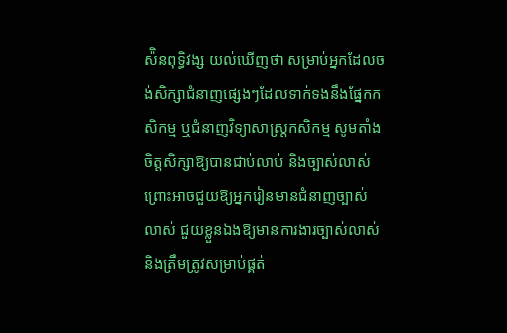ស៉ិនពុទ្ធិវង្ស យល់ឃើញថា សម្រាប់អ្នកដែលចង់សិក្សាជំនាញផ្សេងៗដែលទាក់ទងនឹងផ្នែកកសិកម្ម ឬជំនាញវិទ្យាសាស្ត្រកសិកម្ម សូមតាំងចិត្តសិក្សាឱ្យបានជាប់លាប់ និងច្បាស់លាស់ព្រោះអាចជួយឱ្យអ្នករៀនមានជំនាញច្បាស់លាស់ ជួយខ្លួនឯងឱ្យមានការងារច្បាស់លាស់ និងត្រឹមត្រូវសម្រាប់ផ្គត់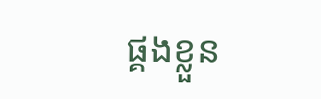ផ្គងខ្លួន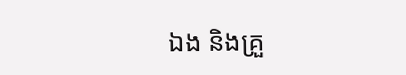ឯង និងគ្រួ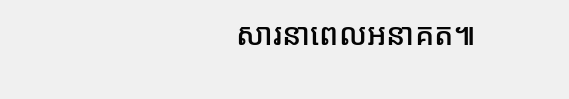សារនាពេលអនាគត៕